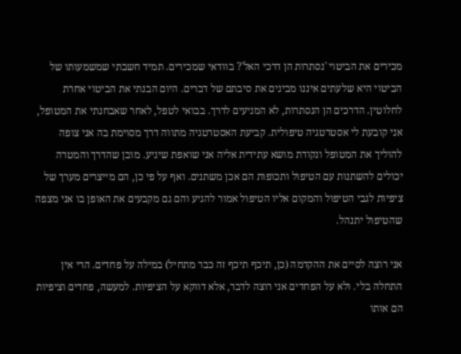מכירים את הביטוי 'נסתרות הן דרכי האל'? בוודאי שמכירים. תמיד חשבתי שמשמעותו של הביטוי היא שלעתים איננו מבינים את סיבתם של דברים. היום הבנתי את הביטוי אחרת לחלוטין. הדרכים הן הנסתרות, לא המניעים לדרך. בבואי לטפל, לאחר שאבחנתי את המטופל, אני קובעת לי אסטרטגיה טיפולית. קביעת האסטרטגיה מתווה דרך מסוימת בה אני צופה להוליך את המטופל ונקודת מושא עתידית אליה אני שואפת שיגיע. מובן שהדרך והמטרה יכולים להשתנות עם הטיפול ותכופות הם אכן משתנים. ואף על פי כן, הם מייצרים מערך של ציפיות לגבי הטיפול והמקום אליו הטיפול אמור להגיע והם גם מקבעים את האופן בו אני מצפה שהטיפול יתנהל.

אני רוצה לסיים את ההקדמה (כן, תיכף תיכף זה כבר מתחיל) במילה על פחדים. הרי אין התחלה בלי. ולא על הפחדים אני רוצה לדבר, אלא דווקא על הציפיות. למעשה, פחדים וציפיות הם אותו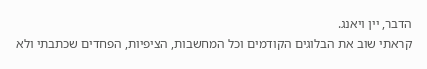הדבר, יין ויאנג.
קראתי שוב את הבלוגים הקודמים וכל המחשבות, הציפיות, הפחדים שכתבתי ולא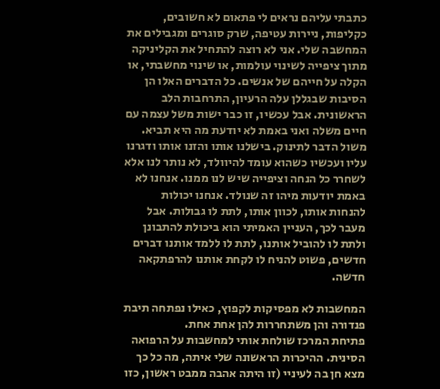כתבתי עליהם נראים לי פתאום לא חשובים, כקליפות, ניירות עטיפה, שרק סוגרים ומגבילים את המחשבה שלי. אני לא רוצה להתחיל את הקליניקה מתוך ציפייה לשינוי עולמות, או שינוי מחשבתי, או הקלה על חייהם של אנשים. כל הדברים האלו הן הסיבות שבגללן עלה הרעיון, התרחבות הלב הראשונית. אבל עכשיו, זו כבר ישות משל עצמה עם חיים משלה ואני באמת לא יודעת מה היא תביא. משול הדבר לתינוק. בישלנו אותו והזנו אותו ודגרנו עליו ועכשיו כשהוא עומד להיוולד, לא נותר לנו אלא לשחרר כל הנחה וציפייה שיש לנו ממנו. אנחנו לא באמת יודעות מיהו זה שנולד. אנחנו יכולות להנחות אותו, לכוון אותו, לתת לו גבולות. אבל מעבר לכך, העניין האמיתי הוא ביכולת להתבונן ולתת לו להוביל אותנו, לתת לו ללמד אותנו דברים חדשים, פשוט להניח לו לקחת אותנו להרפתקאה חדשה.

המחשבות לא מפסיקות לקפוץ, כאילו נפתחה תיבת פנדורה והן משתחררות להן אחת אחת.
פתיחת המרכז שולחת אותי למחשבות על הרפואה הסינית. ההיכרות הראשונה שלי איתה, מה כל כך מצא חן בה לעיניי (זו היתה אהבה ממבט ראשון, כזו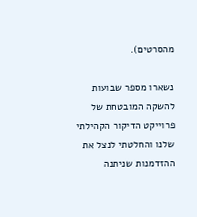מהסרטים).

נשארו מספר שבועות להשקה המובטחת של פרוייקט הדיקור הקהילתי שלנו והחלטתי לנצל את ההזדמנות שניתנה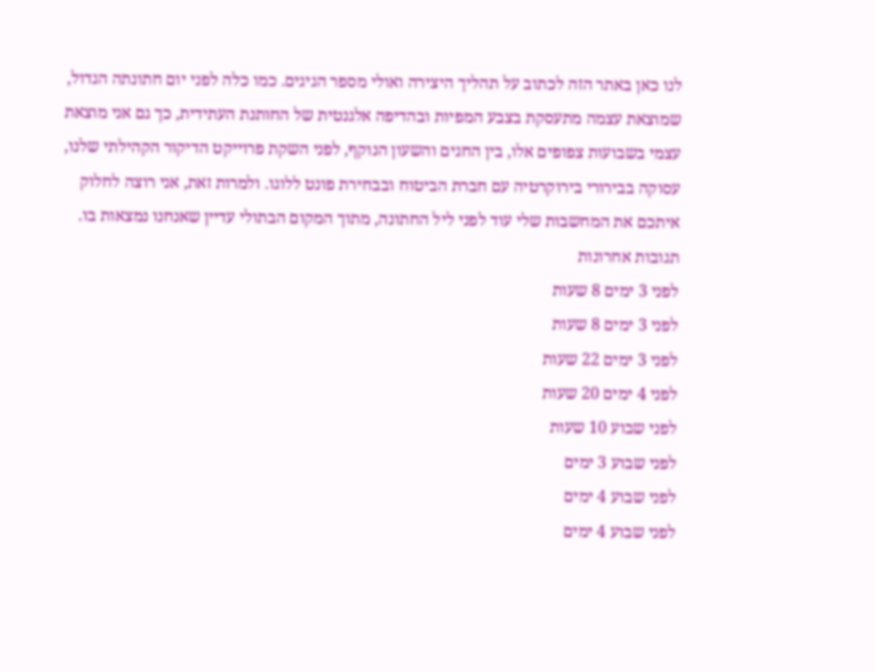לנו כאן באתר הזה לכתוב על תהליך היצירה ואולי מספר הגיגים. כמו כלה לפני יום חתונתה הגדול, שמוצאת עצמה מתעסקת בצבע המפיות ובהדיפה אלגנטית של החותנת העתידית, כך גם אני מוצאת עצמי בשבועות צפופים אלו, בין החגים והשעון הנוקף, לפני השקת פרוייקט הדיקור הקהילתי שלנו, עסוקה בבירורי בירוקרטיה עם חברת הביטוח ובבחירת פונט ללוגו. ולמרות זאת, אני רוצה לחלוק איתכם את המחשבות שלי עוד לפני ליל החתונה, מתוך המקום הבתולי עדיין שאנחנו נמצאות בו.
תגובות אחרונות
לפני 3 ימים 8 שעות
לפני 3 ימים 8 שעות
לפני 3 ימים 22 שעות
לפני 4 ימים 20 שעות
לפני שבוע 10 שעות
לפני שבוע 3 ימים
לפני שבוע 4 ימים
לפני שבוע 4 ימים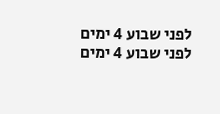לפני שבוע 4 ימים
לפני שבוע 4 ימים